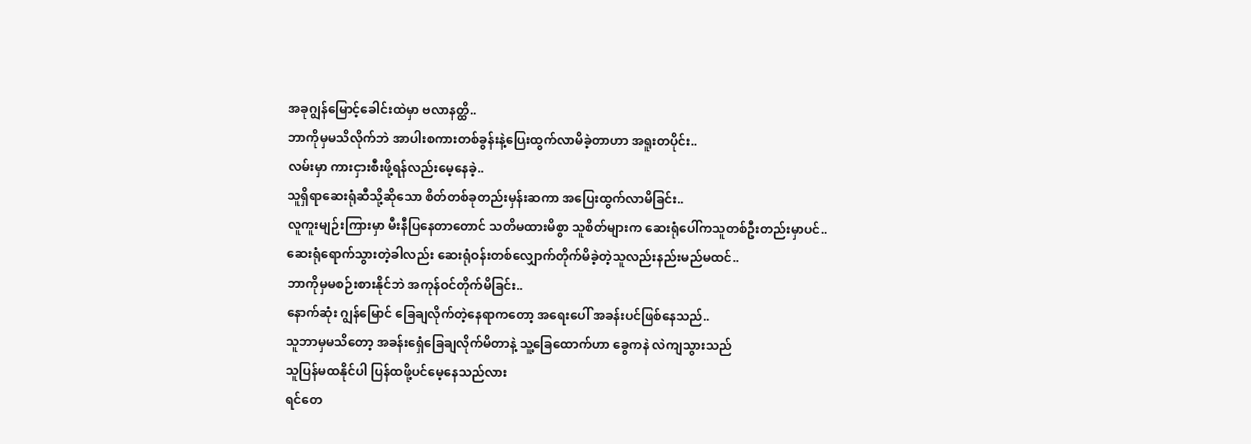အခုဂျွန်မြောင့်ခေါင်းထဲမှာ ဗလာနတ္ထိ..
ဘာကိုမှမသိလိုက်ဘဲ အာပါးစကားတစ်ခွန်းနဲ့ပြေးထွက်လာမိခဲ့တာဟာ အရူးတပိုင်း..
လမ်းမှာ ကားငှားစီးဖို့ရန်လည်းမေ့နေခဲ့..
သူရှိရာဆေးရုံဆီသို့ဆိုသော စိတ်တစ်ခုတည်းမှန်းဆကာ အပြေးထွက်လာမိခြင်း..
လူကူးမျဉ်းကြားမှာ မီးနီပြနေတာတောင် သတိမထားမိစွာ သူစိတ်များက ဆေးရုံပေါ်ကသူတစ်ဦးတည်းမှာပင်..
ဆေးရုံရောက်သွားတဲ့ခါလည်း ဆေးရုံဝန်းတစ်လျှောက်တိုက်မိခဲ့တဲ့သူလည်းနည်းမည်မထင်..
ဘာကိုမှမစဉ်းစားနိုင်ဘဲ အကုန်ဝင်တိုက်မိခြင်း..
နောက်ဆုံး ဂျွန်မြောင် ခြေချလိုက်တဲ့နေရာကတော့ အရေးပေါ် အခန်းပင်ဖြစ်နေသည်..
သူဘာမှမသိတော့ အခန်းရှေံခြေချလိုက်မိတာနဲ့ သူ့ခြေထောက်ဟာ ခွေကနဲ လဲကျသွားသည်
သူပြန်မထနိုင်ပါ ပြန်ထဖို့ပင်မေ့နေသည်လား
ရင်တေ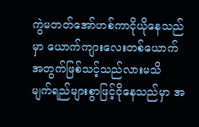ကွဲမတတ်အော်ဟစ်ကာငိုယိုနေသည်မှာ ယောက်ကျားလေးတစ်ယောက်အတွက်ဖြစ်သင့်သည်လားမသိ
မျက်ရည်များစွာဖြင့်ငိုနေသည်မှာ အ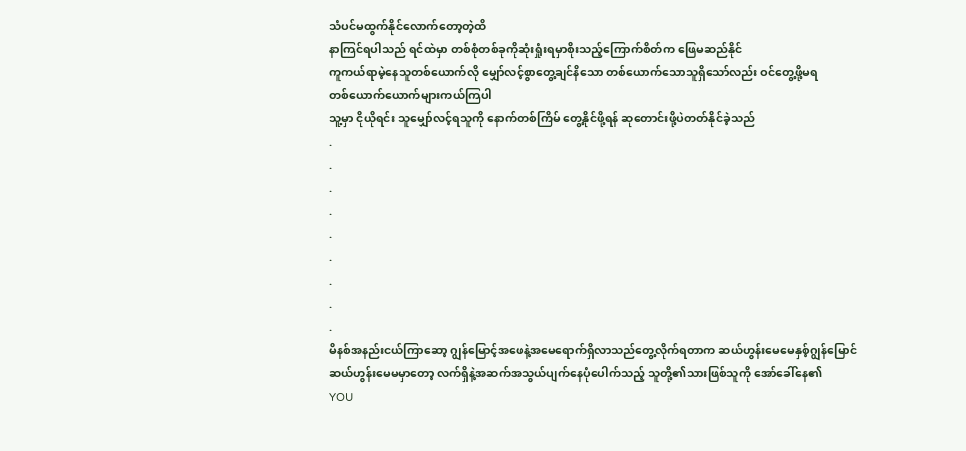သံပင်မထွက်နိုင်လောက်တော့တဲ့ထိ
နာကြင်ရပါသည် ရင်ထဲမှာ တစ်စုံတစ်ခုကိုဆုံးရှုံးရမှာစိုးသည့်ကြောက်စိတ်က ဖြေမဆည်နိုင်
ကူကယ်ရာမဲ့နေသူတစ်ယောက်လို မျှော်လင့်စွာတွေ့ချင်နိသော တစ်ယောက်သောသူရှိသော်လည်း ဝင်တွေ့ဖို့မရ
တစ်ယောက်ယောက်များကယ်ကြပါ
သူ့မှာ ငိုယိုရင်း သူမျှော်လင့်ရသူကို နောက်တစ်ကြိမ် တွေ့နိုင်ဖို့ရန် ဆုတောင်းဖို့ပဲတတ်နိုင်ခဲ့သည်
.
.
.
.
.
.
.
.
.
မိနစ်အနည်းငယ်ကြာဆော့ ဂျွန်မြောင့်အဖေနဲ့အမေရောက်ရှိလာသည်တွေ့လိုက်ရတာက ဆယ်ဟွန်းမေမေနှစ့်ဂျွန်မြောင်
ဆယ်ဟွန်းမေမမှာတော့ လက်ရှိနဲ့အဆက်အသွယ်ပျက်နေပုံပေါက်သည့် သူတို့၏သားဖြစ်သူကို အော်ခေါ်နေ၏
YOU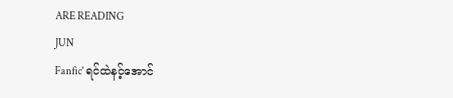ARE READING
JUN
Fanfic' ရင်ထဲနင့်အောင်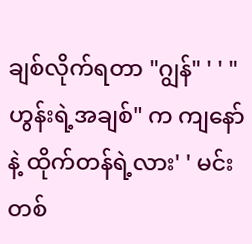ချစ်လိုက်ရတာ "ဂျွန်" ' ' "ဟွန်းရဲ့အချစ်" က ကျနော်နဲ့ ထိုက်တန်ရဲ့လား' ' မင်းတစ်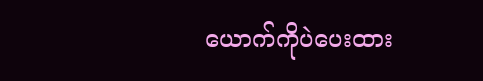ယောက်ကိုပဲပေးထား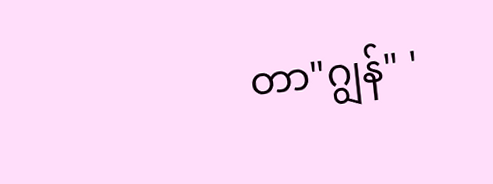တာ"ဂျွန်" '